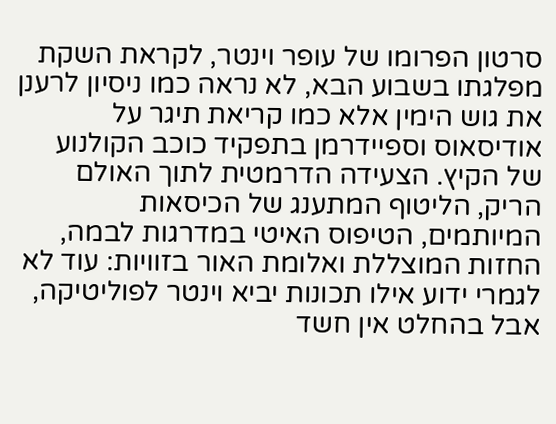סרטון הפרומו של עופר וינטר, לקראת השקת מפלגתו בשבוע הבא, לא נראה כמו ניסיון לרענן את גוש הימין אלא כמו קריאת תיגר על אודיסאוס וספיידרמן בתפקיד כוכב הקולנוע של הקיץ. הצעידה הדרמטית לתוך האולם הריק, הליטוף המתענג של הכיסאות המיותמים, הטיפוס האיטי במדרגות לבמה, החזות המוצללת ואלומת האור בזוויות: עוד לא לגמרי ידוע אילו תכונות יביא וינטר לפוליטיקה, אבל בהחלט אין חשד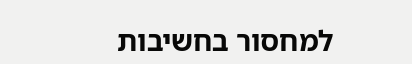למחסור בחשיבות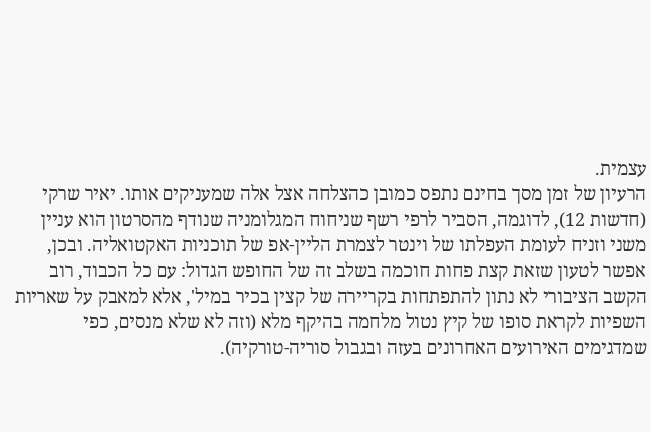עצמית.
הרעיון של זמן מסך בחינם נתפס כמובן כהצלחה אצל אלה שמעניקים אותו. יאיר שרקי (חדשות 12), לדוגמה, הסביר לרפי רשף שניחוח המגלומניה שנודף מהסרטון הוא עניין משני וזניח לעומת העפלתו של וינטר לצמרת הליין-אפ של תוכניות האקטואליה. ובכן, אפשר לטעון שזאת קצת פחות חוכמה בשלב זה של החופש הגדול: עם כל הכבוד, רוב הקשב הציבורי לא נתון להתפתחות בקריירה של קצין בכיר במיל', אלא למאבק על שאריות השפיות לקראת סופו של קיץ נטול מלחמה בהיקף מלא (וזה לא שלא מנסים, כפי שמדגימים האירועים האחרונים בעזה ובגבול סוריה-טורקיה).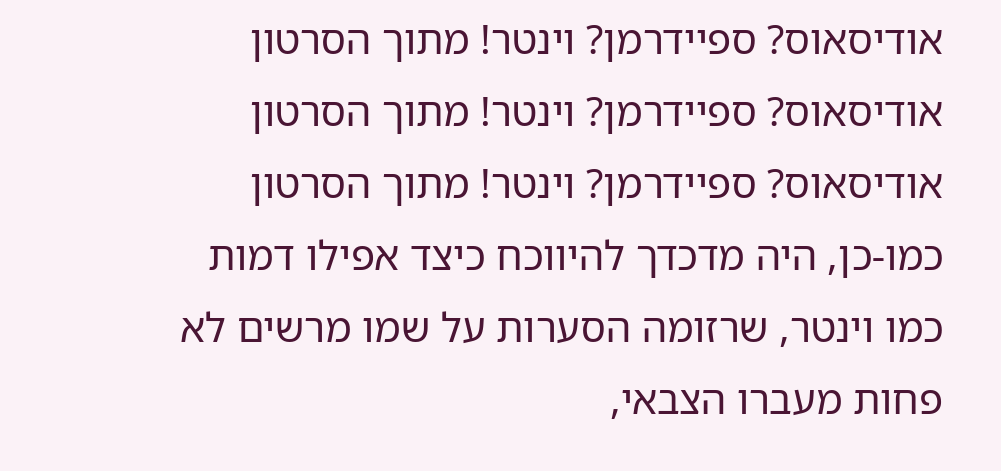אודיסאוס? ספיידרמן? וינטר! מתוך הסרטון
אודיסאוס? ספיידרמן? וינטר! מתוך הסרטון
אודיסאוס? ספיידרמן? וינטר! מתוך הסרטון
כמו-כן, היה מדכדך להיווכח כיצד אפילו דמות כמו וינטר, שרזומה הסערות על שמו מרשים לא פחות מעברו הצבאי,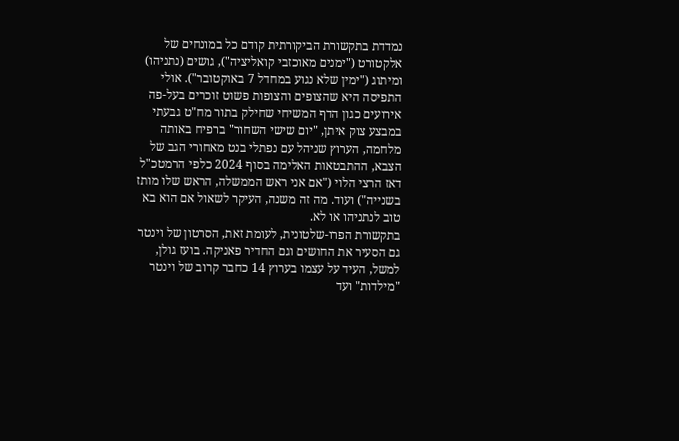נמדדת בתקשורת הביקורתית קודם כל במונחים של אלקטורט ("ימנים מאוכזבי קואליציה"), גושים (נתניהו) ומיתוג ("ימין שלא נגוע במחדל 7 באוקטובר"). אולי התפיסה היא שהצופים והצופות פשוט זוכרים בעל-פה אירועים כגון הדף המשיחי שחילק בתור מח"ט גבעתי במבצע צוק איתן, "יום שישי השחור" ברפיח באותה מלחמה, הערוץ שניהל עם נפתלי בנט מאחורי הגב של הצבא, ההתבטאות האלימה בסוף 2024 כלפי הרמטכ"ל דאז הרצי הלוי ("אם אני ראש הממשלה, הראש שלו מותז בשנייה") ועוד. מה זה משנה, העיקר לשאול אם הוא בא טוב לנתניהו או לא.
בתקשורת הפרו-שלטונית, לעומת זאת, הסרטון של וינטר גם הסעיר את החושים וגם החדיר פאניקה. בועז גולן, למשל, העיד על עצמו בערוץ 14 כחבר קרוב של וינטר "מילדות" ועד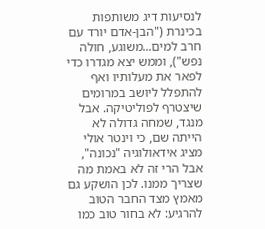לנסיעות דיג משותפות בכינרת ("הבן-אדם יורד עם חרב למים...משוגע, חולה נפש"), וממש יצא מגדרו כדי לפאר את מעלותיו ואף להתפלל ליושב במרומים שיצטרף לפוליטיקה. אבל מנגד, שמחה גדולה לא הייתה שם, כי וינטר אולי מציג אידאולוגיה "נכונה", אבל הרי זה לא באמת מה שצריך ממנו. לכן הושקע גם מאמץ מצד החבר הטוב להרגיע: לא בחור טוב כמו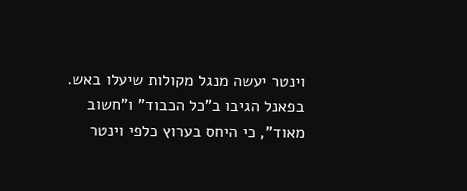וינטר יעשה מנגל מקולות שיעלו באש. בפאנל הגיבו ב"כל הכבוד" ו"חשוב מאוד", כי היחס בערוץ כלפי וינטר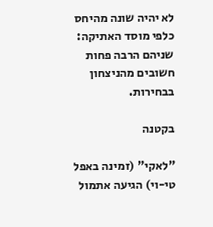לא יהיה שונה מהיחס כלפי מוסד האתיקה: שניהם הרבה פחות חשובים מהניצחון בבחירות.

בקטנה

"לאקי" (זמינה באפל טי-וי) הגיעה אתמול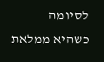לסיומה כשהיא ממלאת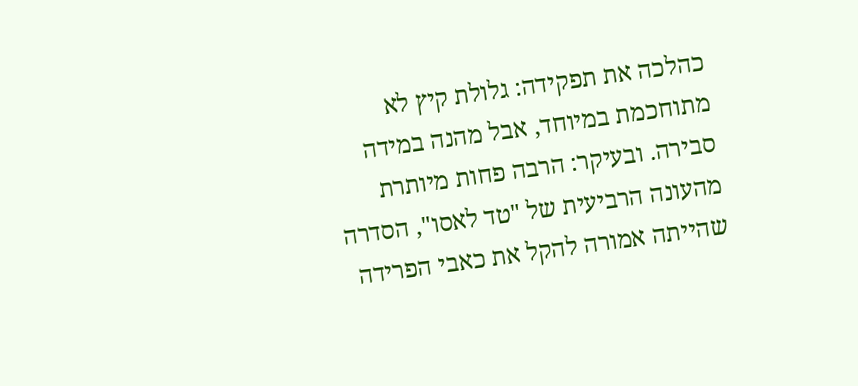כהלכה את תפקידה: גלולת קיץ לא מתוחכמת במיוחד, אבל מהנה במידה סבירה. ובעיקר: הרבה פחות מיותרת מהעונה הרביעית של "טד לאסו", הסדרה שהייתה אמורה להקל את כאבי הפרידה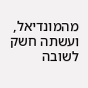מהמונדיאל, ועשתה חשק לשובה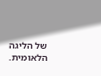של הליגה הלאומית.